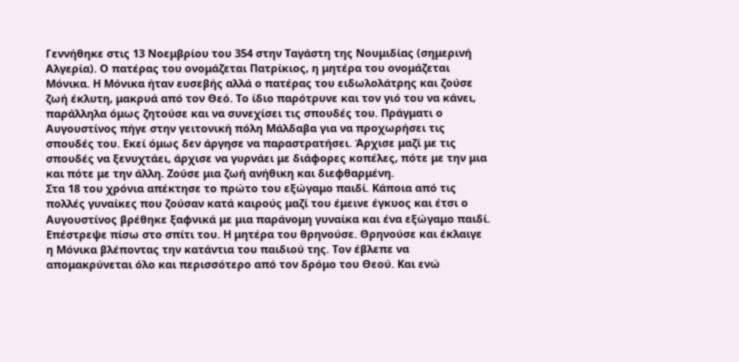Γεννήθηκε στις 13 Νοεμβρίου του 354 στην Ταγάστη της Νουμιδίας (σημερινή Αλγερία). Ο πατέρας του ονομάζεται Πατρίκιος, η μητέρα του ονομάζεται Μόνικα. Η Μόνικα ήταν ευσεβής αλλά ο πατέρας του ειδωλολάτρης και ζούσε ζωή έκλυτη, μακρυά από τον Θεό. Tο ίδιο παρότρυνε και τον γιό του να κάνει, παράλληλα όμως ζητούσε και να συνεχίσει τις σπουδές του. Πράγματι ο Αυγουστίνος πήγε στην γειτονική πόλη Μάλδαβα για να προχωρήσει τις σπουδές του. Εκεί όμως δεν άργησε να παραστρατήσει. Άρχισε μαζί με τις σπουδές να ξενυχτάει, άρχισε να γυρνάει με διάφορες κοπέλες, πότε με την μια και πότε με την άλλη. Ζούσε μια ζωή ανήθικη και διεφθαρμένη.
Στα 18 του χρόνια απέκτησε το πρώτο του εξώγαμο παιδί. Κάποια από τις πολλές γυναίκες που ζούσαν κατά καιρούς μαζί του έμεινε έγκυος και έτσι ο Αυγουστίνος βρέθηκε ξαφνικά με μια παράνομη γυναίκα και ένα εξώγαμο παιδί. Επέστρεψε πίσω στο σπίτι του. Η μητέρα του θρηνούσε. Θρηνούσε και έκλαιγε η Μόνικα βλέποντας την κατάντια του παιδιού της. Τον έβλεπε να απομακρύνεται όλο και περισσότερο από τον δρόμο του Θεού. Και ενώ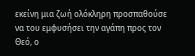εκείνη μια ζωή ολόκληρη προσπαθούσε να του εμφυσήσει την αγάπη προς τον Θεό, ο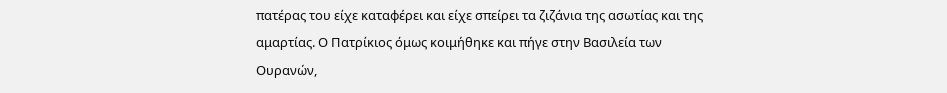πατέρας του είχε καταφέρει και είχε σπείρει τα ζιζάνια της ασωτίας και της αμαρτίας. Ο Πατρίκιος όμως κοιμήθηκε και πήγε στην Βασιλεία των Ουρανών,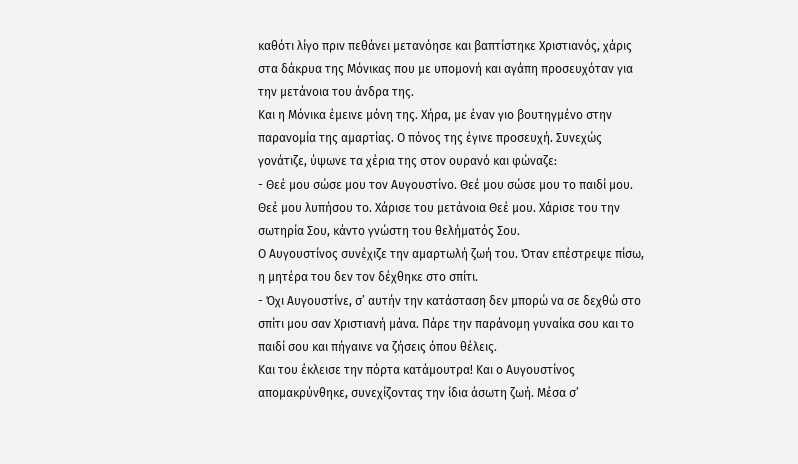καθότι λίγο πριν πεθάνει μετανόησε και βαπτίστηκε Χριστιανός, χάρις στα δάκρυα της Μόνικας που με υπομονή και αγάπη προσευχόταν για την μετάνοια του άνδρα της.
Και η Μόνικα έμεινε μόνη της. Χήρα, με έναν γιο βουτηγμένο στην παρανομία της αμαρτίας. Ο πόνος της έγινε προσευχή. Συνεχώς γονάτιζε, ύψωνε τα χέρια της στον ουρανό και φώναζε:
- Θεέ μου σώσε μου τον Αυγουστίνο. Θεέ μου σώσε μου το παιδί μου. Θεέ μου λυπήσου το. Χάρισε του μετάνοια Θεέ μου. Χάρισε του την σωτηρία Σου, κάντο γνώστη του θελήματός Σου.
Ο Αυγουστίνος συνέχιζε την αμαρτωλή ζωή του. Όταν επέστρεψε πίσω, η μητέρα του δεν τον δέχθηκε στο σπίτι.
- Όχι Αυγουστίνε, σ’ αυτήν την κατάσταση δεν μπορώ να σε δεχθώ στο σπίτι μου σαν Χριστιανή μάνα. Πάρε την παράνομη γυναίκα σου και το παιδί σου και πήγαινε να ζήσεις όπου θέλεις.
Και του έκλεισε την πόρτα κατάμουτρα! Και ο Αυγουστίνος απομακρύνθηκε, συνεχίζοντας την ίδια άσωτη ζωή. Μέσα σ’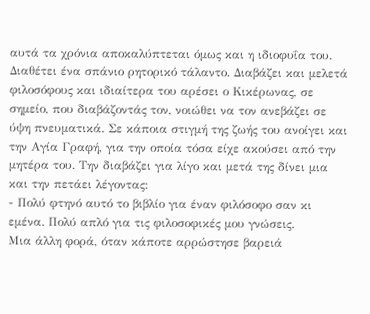αυτά τα χρόνια αποκαλύπτεται όμως και η ιδιοφυΐα του. Διαθέτει ένα σπάνιο ρητορικό τάλαντο. Διαβάζει και μελετά φιλοσόφους και ιδιαίτερα του αρέσει ο Κικέρωνας, σε σημείο, που διαβάζοντάς τον, νοιώθει να τον ανεβάζει σε ύψη πνευματικά. Σε κάποια στιγμή της ζωής του ανοίγει και την Αγία Γραφή, για την οποία τόσα είχε ακούσει από την μητέρα του. Την διαβάζει για λίγο και μετά της δίνει μια και την πετάει λέγοντας:
- Πολύ φτηνό αυτό το βιβλίο για έναν φιλόσοφο σαν κι εμένα. Πολύ απλό για τις φιλοσοφικές μου γνώσεις.
Μια άλλη φορά, όταν κάποτε αρρώστησε βαρειά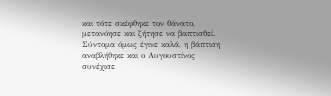και τότε σκέφθηκε τον θάνατο, μετανόησε και ζήτησε να βαπτισθεί. Σύντομα όμως έγινε καλά, η βάπτιση αναβλήθηκε και ο Αυγουστίνος συνέχισε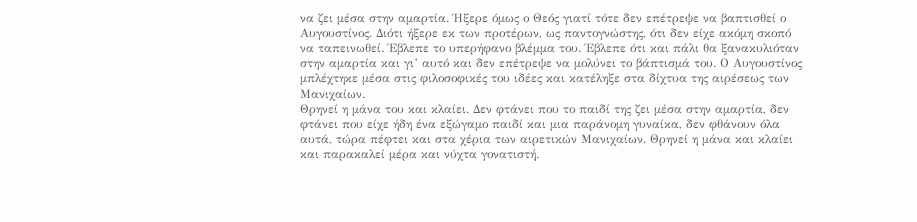να ζει μέσα στην αμαρτία. Ήξερε όμως ο Θεός γιατί τότε δεν επέτρεψε να βαπτισθεί ο Αυγουστίνος. Διότι ήξερε εκ των προτέρων, ως παντογνώστης, ότι δεν είχε ακόμη σκοπό να ταπεινωθεί. Έβλεπε το υπερήφανο βλέμμα του. Έβλεπε ότι και πάλι θα ξανακυλιόταν στην αμαρτία και γι’ αυτό και δεν επέτρεψε να μολύνει το βάπτισμά του. Ο Αυγουστίνος μπλέχτηκε μέσα στις φιλοσοφικές του ιδέες και κατέληξε στα δίχτυα της αιρέσεως των Μανιχαίων.
Θρηνεί η μάνα του και κλαίει. Δεν φτάνει που το παιδί της ζει μέσα στην αμαρτία, δεν φτάνει που είχε ήδη ένα εξώγαμο παιδί και μια παράνομη γυναίκα, δεν φθάνουν όλα αυτά, τώρα πέφτει και στα χέρια των αιρετικών Μανιχαίων. Θρηνεί η μάνα και κλαίει και παρακαλεί μέρα και νύχτα γονατιστή.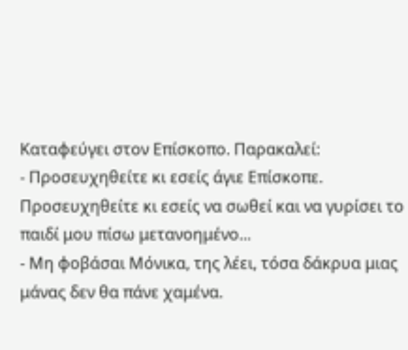Καταφεύγει στον Επίσκοπο. Παρακαλεί:
- Προσευχηθείτε κι εσείς άγιε Επίσκοπε. Προσευχηθείτε κι εσείς να σωθεί και να γυρίσει το παιδί μου πίσω μετανοημένο...
- Μη φοβάσαι Μόνικα, της λέει, τόσα δάκρυα μιας μάνας δεν θα πάνε χαμένα.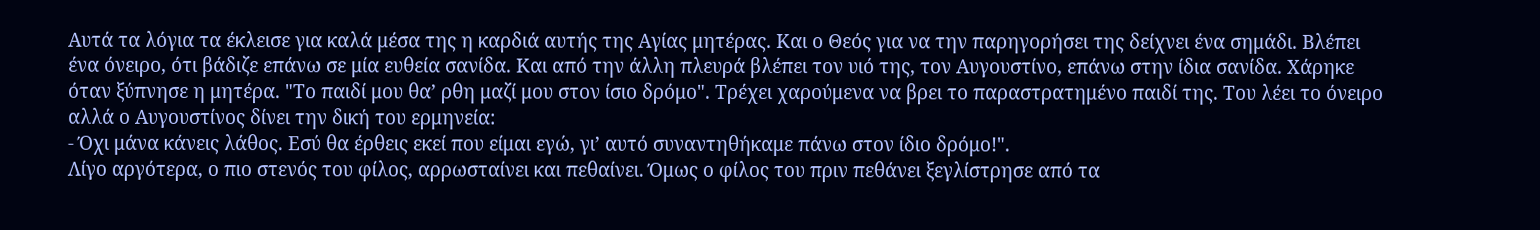Αυτά τα λόγια τα έκλεισε για καλά μέσα της η καρδιά αυτής της Αγίας μητέρας. Και ο Θεός για να την παρηγορήσει της δείχνει ένα σημάδι. Βλέπει ένα όνειρο, ότι βάδιζε επάνω σε μία ευθεία σανίδα. Και από την άλλη πλευρά βλέπει τον υιό της, τον Αυγουστίνο, επάνω στην ίδια σανίδα. Χάρηκε όταν ξύπνησε η μητέρα. "Το παιδί μου θα’ ρθη μαζί μου στον ίσιο δρόμο". Τρέχει χαρούμενα να βρει το παραστρατημένο παιδί της. Του λέει το όνειρο αλλά ο Αυγουστίνος δίνει την δική του ερμηνεία:
- Όχι μάνα κάνεις λάθος. Εσύ θα έρθεις εκεί που είμαι εγώ, γι’ αυτό συναντηθήκαμε πάνω στον ίδιο δρόμο!".
Λίγο αργότερα, ο πιο στενός του φίλος, αρρωσταίνει και πεθαίνει. Όμως ο φίλος του πριν πεθάνει ξεγλίστρησε από τα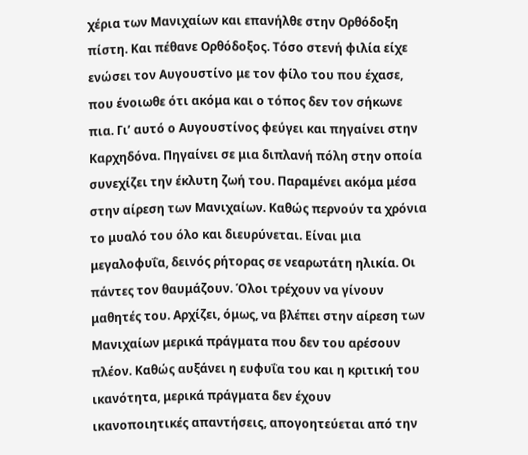χέρια των Μανιχαίων και επανήλθε στην Ορθόδοξη πίστη. Και πέθανε Ορθόδοξος. Τόσο στενή φιλία είχε ενώσει τον Αυγουστίνο με τον φίλο του που έχασε, που ένοιωθε ότι ακόμα και ο τόπος δεν τον σήκωνε πια. Γι’ αυτό ο Αυγουστίνος φεύγει και πηγαίνει στην Καρχηδόνα. Πηγαίνει σε μια διπλανή πόλη στην οποία συνεχίζει την έκλυτη ζωή του. Παραμένει ακόμα μέσα στην αίρεση των Μανιχαίων. Καθώς περνούν τα χρόνια το μυαλό του όλο και διευρύνεται. Είναι μια μεγαλοφυΐα, δεινός ρήτορας σε νεαρωτάτη ηλικία. Οι πάντες τον θαυμάζουν. Όλοι τρέχουν να γίνουν μαθητές του. Αρχίζει, όμως, να βλέπει στην αίρεση των Μανιχαίων μερικά πράγματα που δεν του αρέσουν πλέον. Καθώς αυξάνει η ευφυΐα του και η κριτική του ικανότητα, μερικά πράγματα δεν έχουν ικανοποιητικές απαντήσεις, απογοητεύεται από την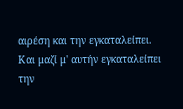αιρέση και την εγκαταλείπει. Και μαζί μ' αυτήν εγκαταλείπει την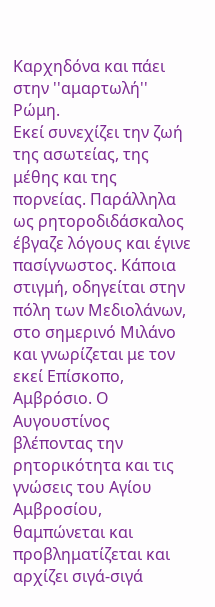Καρχηδόνα και πάει στην ''αμαρτωλή'' Ρώμη.
Εκεί συνεχίζει την ζωή της ασωτείας, της μέθης και της πορνείας. Παράλληλα ως ρητοροδιδάσκαλος έβγαζε λόγους και έγινε πασίγνωστος. Κάποια στιγμή, οδηγείται στην πόλη των Μεδιολάνων, στο σημερινό Μιλάνο και γνωρίζεται με τον εκεί Επίσκοπο, Αμβρόσιο. Ο Αυγουστίνος βλέποντας την ρητορικότητα και τις γνώσεις του Αγίου Αμβροσίου, θαμπώνεται και προβληματίζεται και αρχίζει σιγά-σιγά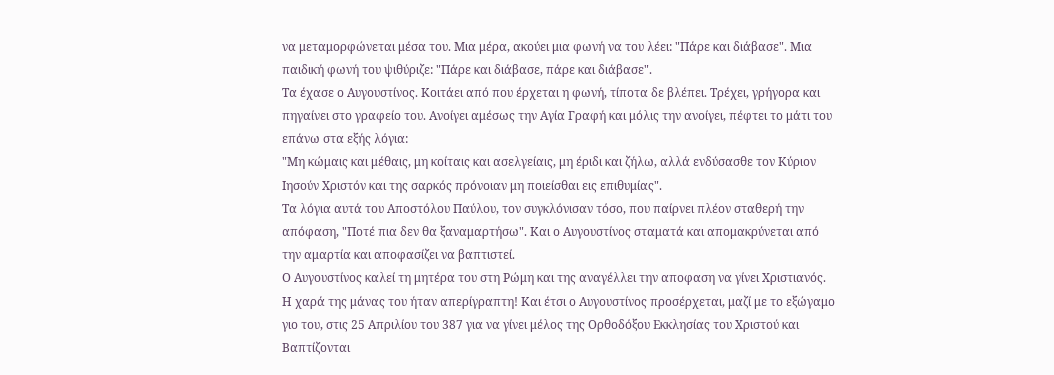να μεταμορφώνεται μέσα του. Μια μέρα, ακούει μια φωνή να του λέει: "Πάρε και διάβασε". Μια παιδική φωνή του ψιθύριζε: "Πάρε και διάβασε, πάρε και διάβασε".
Τα έχασε ο Αυγουστίνος. Κοιτάει από που έρχεται η φωνή, τίποτα δε βλέπει. Τρέχει, γρήγορα και πηγαίνει στο γραφείο του. Ανοίγει αμέσως την Αγία Γραφή και μόλις την ανοίγει, πέφτει το μάτι του επάνω στα εξής λόγια:
"Μη κώμαις και μέθαις, μη κοίταις και ασελγείαις, μη έριδι και ζήλω, αλλά ενδύσασθε τον Κύριον Ιησούν Χριστόν και της σαρκός πρόνοιαν μη ποιείσθαι εις επιθυμίας".
Τα λόγια αυτά του Αποστόλου Παύλου, τον συγκλόνισαν τόσο, που παίρνει πλέον σταθερή την απόφαση, "Ποτέ πια δεν θα ξαναμαρτήσω". Και ο Αυγουστίνος σταματά και απομακρύνεται από την αμαρτία και αποφασίζει να βαπτιστεί.
Ο Αυγουστίνος καλεί τη μητέρα του στη Ρώμη και της αναγέλλει την αποφαση να γίνει Χριστιανός. Η χαρά της μάνας του ήταν απερίγραπτη! Και έτσι ο Αυγουστίνος προσέρχεται, μαζί με το εξώγαμο γιο του, στις 25 Απριλίου του 387 για να γίνει μέλος της Ορθοδόξου Εκκλησίας του Χριστού και Βαπτίζονται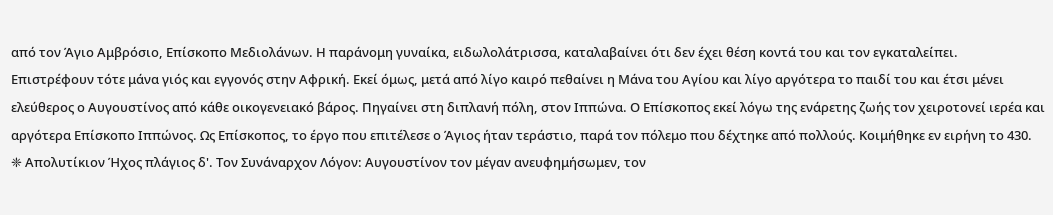από τον Άγιο Αμβρόσιο, Επίσκοπο Μεδιολάνων. Η παράνομη γυναίκα, ειδωλολάτρισσα, καταλαβαίνει ότι δεν έχει θέση κοντά του και τον εγκαταλείπει.
Επιστρέφουν τότε μάνα γιός και εγγονός στην Αφρική. Εκεί όμως, μετά από λίγο καιρό πεθαίνει η Μάνα του Αγίου και λίγο αργότερα το παιδί του και έτσι μένει ελεύθερος ο Αυγουστίνος από κάθε οικογενειακό βάρος. Πηγαίνει στη διπλανή πόλη, στον Ιππώνα. Ο Επίσκοπος εκεί λόγω της ενάρετης ζωής τον χειροτονεί ιερέα και αργότερα Επίσκοπο Ιππώνος. Ως Επίσκοπος, το έργο που επιτέλεσε ο Άγιος ήταν τεράστιο, παρά τον πόλεμο που δέχτηκε από πολλούς. Κοιμήθηκε εν ειρήνη το 430.
❈ Απολυτίκιον Ήχος πλάγιος δ'. Τον Συνάναρχον Λόγον: Αυγουστίνον τον μέγαν ανευφημήσωμεν, τον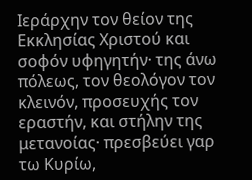Ιεράρχην τον θείον της Εκκλησίας Χριστού και σοφόν υφηγητήν· της άνω πόλεως, τον θεολόγον τον κλεινόν, προσευχής τον εραστήν, και στήλην της μετανοίας· πρεσβεύει γαρ τω Κυρίω,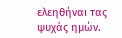ελεηθήναι τας ψυχάς ημών.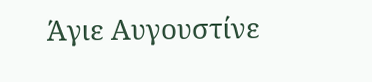Άγιε Αυγουστίνε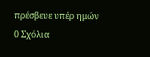πρέσβευε υπέρ ημών
0 Σχόλια